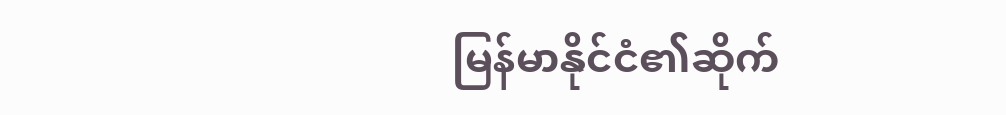မြန်မာနိုင်ငံ၏ဆိုက်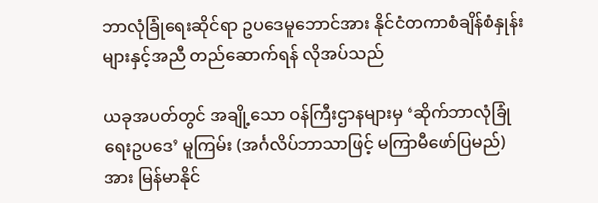ဘာလုံခြုံရေးဆိုင်ရာ ဥပဒေမူဘောင်အား နိုင်ငံတကာစံချိန်စံနှုန်းများနှင့်အညီ တည်ဆောက်ရန် လိုအပ်သည်

ယခုအပတ်တွင် အချို့သော ဝန်ကြီးဌာနများမှ ‘ဆိုက်ဘာလုံခြုံရေးဥပဒေ’ မူကြမ်း (အင်္ဂလိပ်ဘာသာဖြင့် မကြာမီဖော်ပြမည်) အား မြန်မာနိုင်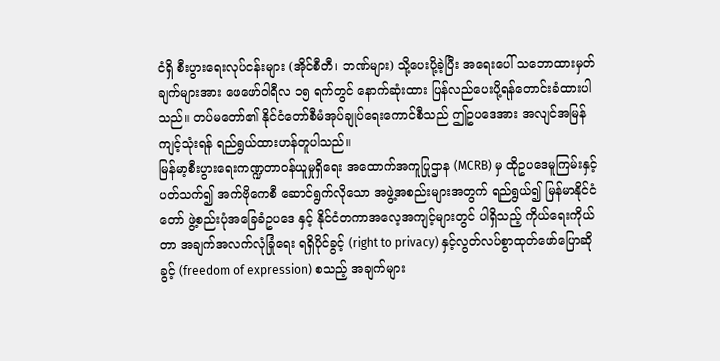ငံရှိ စီးပွားရေးလုပ်ငန်းများ (အိုင်စီတီ၊ ဘဏ်များ) သို့ပေးပို့ခဲ့ပြီး အရေးပေါ် သဘောထားမှတ်ချက်များအား ဖေဖော်ဝါရီလ ၁၅ ရက်တွင် နောက်ဆုံးထား ပြန်လည်ပေးပို့ရန်တောင်းခံထားပါသည်။ တပ်မတော်၏ နိုင်ငံတော်စီမံအုပ်ချုပ်ရေးကောင်စီသည် ဤဥပဒေအား အလျင်အမြန်ကျင့်သုံးရန် ရည်ရွယ်ထားဟန်တူပါသည်။
မြန်မာ့စီးပွားရေးကဏ္ဍတာဝန်ယူမှုရှိရေး အထောက်အကူပြုဌာန (MCRB) မှ ထိုဥပဒေမူကြမ်းနှင့်ပတ်သက်၍ အက်ဗိုကေစီ ဆောင်ရွက်လိုသော အဖွဲ့အစည်းများအတွက် ရည်ရွယ်၍ မြန်မာနိုင်ငံတော် ဖွဲ့စည်းပုံအခြေခံဥပဒေ နှင့် နိုင်ငံတကာအလေ့အကျင့်များတွင် ပါရှိသည့် ကိုယ်ရေးကိုယ်တာ အချက်အလက်လုံခြုံရေး ရရှိပိုင်ခွင့် (right to privacy) နှင့်လွတ်လပ်စွာထုတ်ဖော်ပြောဆိုခွင့် (freedom of expression) စသည့် အချက်များ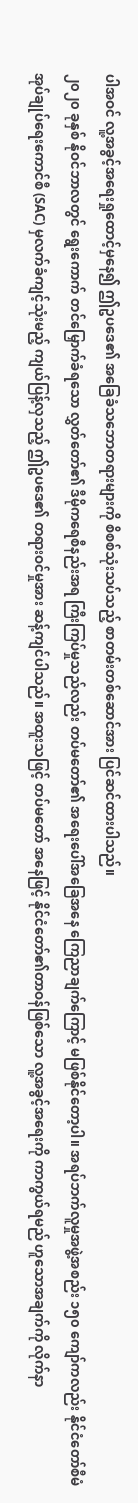ပါအဝင် လူ့အခွင့်အရေးရှုထောင့်မှနေ၍ ဤဥပဒေ၏ အခြေခံသဘောတရားများကို စိစစ်သုံးသပ်သည့် စာတမ်းတစ်ဆောင်အား ပြင်ဆင်ထားပါသည်။
၂၀၂၀ ခုနှစ် နိုဝင်ဘာလတွင် ရွေးကောက် တင်မြှောက်ခံရသော လွှတ်တော်၏ ဒီမိုကရေစီနည်းအရ ကြီးကြပ်မှုသည်လည်း တပ်မတော်၏ အရေးပေါ်အခြေအနေ ကြေညာချက်ကြောင့် မဖြစ်နိုင်တော့ပါ။ အရပ်ဘက်လူမှုအဖွဲ့အစည်း ၁၅၀ ကျော်ကလည်း နိုင်ငံတော်စီမံအုပ်ချုပ်ရေးကောင်စီ (SAC) မှလက်ခံကျင့်သုံးမည့် ကျယ်ပြန့်လှသည့် ဤဥပဒေ၏ တရားဝင်မှုအား ဆန့်ကျင်ပါသည်။ အထူးသဖြင့် တပ်မတော် အနေဖြင့် နိုင်ငံတော်၏တာဝန်ဖြစ်သော လူ့အခွင့်အရေးကို ကာကွယ်ရမည် ဟူသောအချက်ကို လိုက်နာ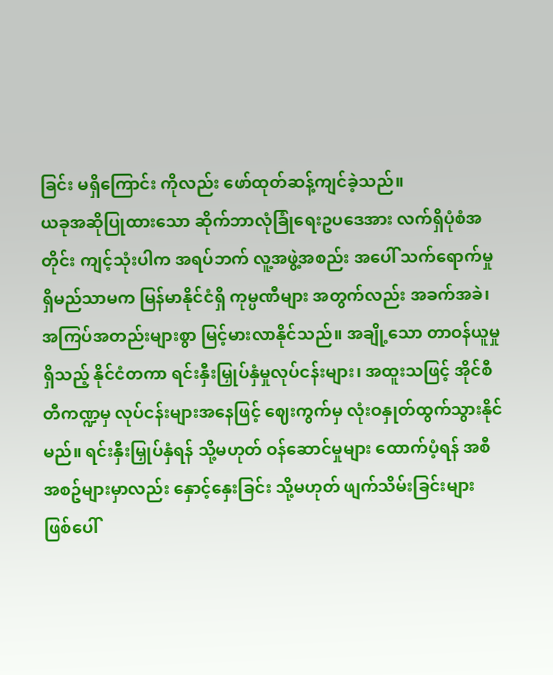ခြင်း မရှိကြောင်း ကိုလည်း ဖော်ထုတ်ဆန့်ကျင်ခဲ့သည်။
ယခုအဆိုပြုထားသော ဆိုက်ဘာလုံခြုံရေးဥပဒေအား လက်ရှိပုံစံအတိုင်း ကျင့်သုံးပါက အရပ်ဘက် လူ့အဖွဲ့အစည်း အပေါ် သက်ရောက်မှုရှိမည်သာမက မြန်မာနိုင်ငံရှိ ကုမ္ပဏီများ အတွက်လည်း အခက်အခဲ၊ အကြပ်အတည်းများစွာ မြင့်မားလာနိုင်သည်။ အချို့သော တာဝန်ယူမှုရှိသည့် နိုင်ငံတကာ ရင်းနှီးမြှုပ်နှံမှုလုပ်ငန်းများ၊ အထူးသဖြင့် အိုင်စီတီကဏ္ဍမှ လုပ်ငန်းများအနေဖြင့် ဈေးကွက်မှ လုံးဝနှုတ်ထွက်သွားနိုင်မည်။ ရင်းနှီးမြှုပ်နှံရန် သို့မဟုတ် ဝန်ဆောင်မှုများ ထောက်ပံ့ရန် အစီအစဥ်များမှာလည်း နှောင့်နှေးခြင်း သို့မဟုတ် ဖျက်သိမ်းခြင်းများ ဖြစ်ပေါ်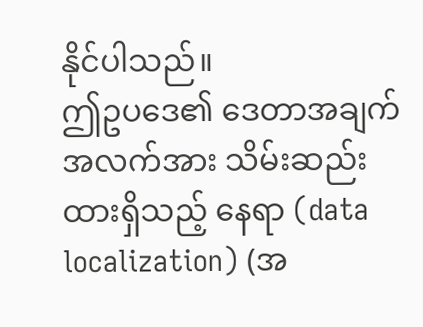နိုင်ပါသည်။
ဤဥပဒေ၏ ဒေတာအချက်အလက်အား သိမ်းဆည်းထားရှိသည့် နေရာ (data localization) (အ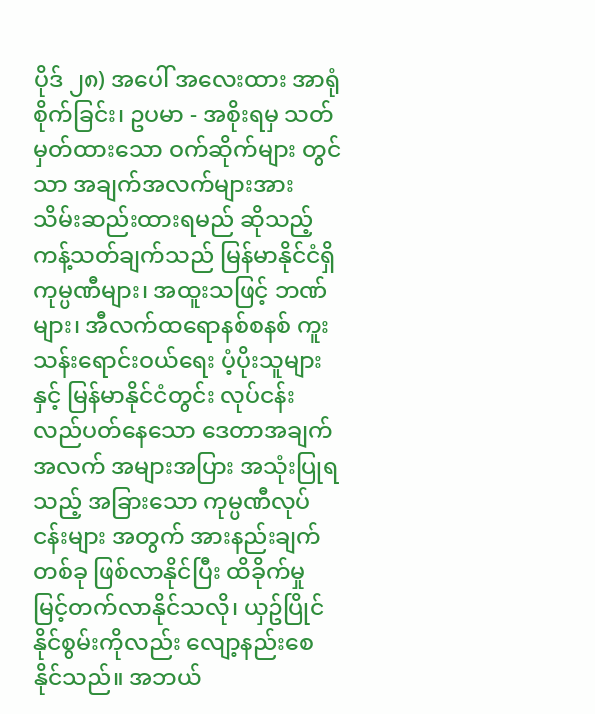ပိုဒ် ၂၈) အပေါ် အလေးထား အာရုံစိုက်ခြင်း၊ ဥပမာ - အစိုးရမှ သတ်မှတ်ထားသော ဝက်ဆိုက်များ တွင်သာ အချက်အလက်များအား သိမ်းဆည်းထားရမည် ဆိုသည့် ကန့်သတ်ချက်သည် မြန်မာနိုင်ငံရှိ ကုမ္ပဏီများ၊ အထူးသဖြင့် ဘဏ်များ၊ အီလက်ထရောနစ်စနစ် ကူးသန်းရောင်းဝယ်ရေး ပံ့ပိုးသူများ နှင့် မြန်မာနိုင်ငံတွင်း လုပ်ငန်း လည်ပတ်နေသော ဒေတာအချက်အလက် အများအပြား အသုံးပြုရသည့် အခြားသော ကုမ္ပဏီလုပ်ငန်းများ အတွက် အားနည်းချက်တစ်ခု ဖြစ်လာနိုင်ပြီး ထိခိုက်မှု မြင့်တက်လာနိုင်သလို၊ ယှဥ်ပြိုင်နိုင်စွမ်းကိုလည်း လျော့နည်းစေနိုင်သည်။ အဘယ်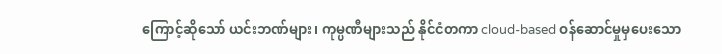ကြောင့်ဆိုသော် ယင်းဘဏ်များ၊ ကုမ္ပဏီများသည် နိုင်ငံတကာ cloud-based ဝန်ဆောင်မှုမှပေးသော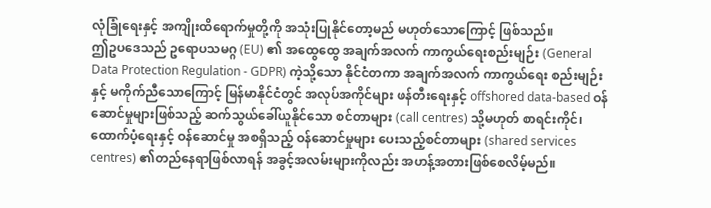လုံခြုံရေးနှင့် အကျိုးထိရောက်မှုတို့ကို အသုံးပြုနိုင်တော့မည် မဟုတ်သောကြောင့် ဖြစ်သည်။
ဤဥပဒေသည် ဥရောပသမဂ္ဂ (EU) ၏ အထွေထွေ အချက်အလက် ကာကွယ်ရေးစည်းမျဉ်း (General Data Protection Regulation - GDPR) ကဲ့သို့သော နိုင်ငံတကာ အချက်အလက် ကာကွယ်ရေး စည်းမျဉ်းနှင့် မကိုက်ညီသောကြောင့် မြန်မာနိုင်ငံတွင် အလုပ်အကိုင်များ ဖန်တီးရေးနှင့် offshored data-based ဝန်ဆောင်မှုများဖြစ်သည့် ဆက်သွယ်ခေါ်ယူနိုင်သော စင်တာများ (call centres) သို့မဟုတ် စာရင်းကိုင်၊ ထောက်ပံ့ရေးနှင့် ဝန်ဆောင်မှု အစရှိသည့် ဝန်ဆောင်မှုများ ပေးသည့်စင်တာများ (shared services centres) ၏တည်နေရာဖြစ်လာရန် အခွင့်အလမ်းများကိုလည်း အဟန့်အတားဖြစ်စေလိမ့်မည်။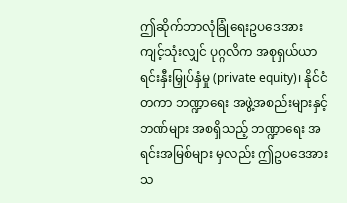ဤဆိုက်ဘာလုံခြုံရေးဥပဒေအား ကျင့်သုံးလျှင် ပုဂ္ဂလိက အစုရှယ်ယာ ရင်းနှီးမြှုပ်နှံမှု (private equity)၊ နိုင်ငံတကာ ဘဏ္ဍာရေး အဖွဲ့အစည်းများနှင့် ဘဏ်များ အစရှိသည့် ဘဏ္ဍာရေး အရင်းအမြစ်များ မှလည်း ဤဥပဒေအား သ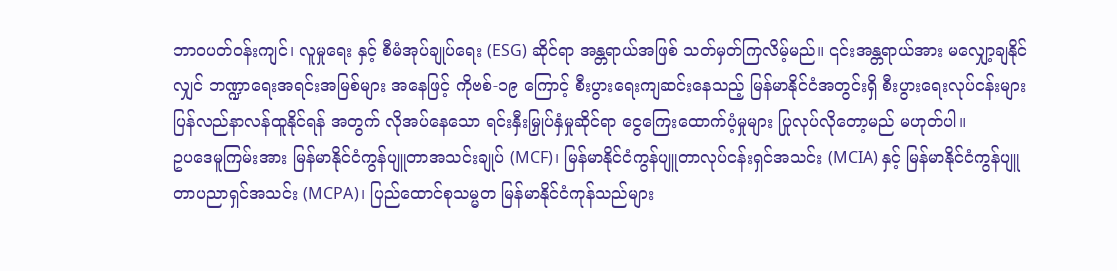ဘာဝပတ်ဝန်းကျင်၊ လူမှုရေး နှင့် စီမံအုပ်ချုပ်ရေး (ESG) ဆိုင်ရာ အန္တရာယ်အဖြစ် သတ်မှတ်ကြလိမ့်မည်။ ၎င်းအန္တရာယ်အား မလျှော့ချနိုင်လျှင် ဘဏ္ဍာရေးအရင်းအမြစ်များ အနေဖြင့် ကိုဗစ်-၁၉ ကြောင့် စီးပွားရေးကျဆင်းနေသည့် မြန်မာနိုင်ငံအတွင်းရှိ စီးပွားရေးလုပ်ငန်းများ ပြန်လည်နာလန်ထူနိုင်ရန် အတွက် လိုအပ်နေသော ရင်းနှီးမြှုပ်နှံမှုဆိုင်ရာ ငွေကြေးထောက်ပံ့မှုများ ပြုလုပ်လိုတော့မည် မဟုတ်ပါ။
ဥပဒေမူကြမ်းအား မြန်မာနိုင်ငံကွန်ပျူတာအသင်းချုပ် (MCF)၊ မြန်မာနိုင်ငံကွန်ပျူတာလုပ်ငန်းရှင်အသင်း (MCIA) နှင့် မြန်မာနိုင်ငံကွန်ပျူတာပညာရှင်အသင်း (MCPA)၊ ပြည်ထောင်စုသမ္မတ မြန်မာနိုင်ငံကုန်သည်များ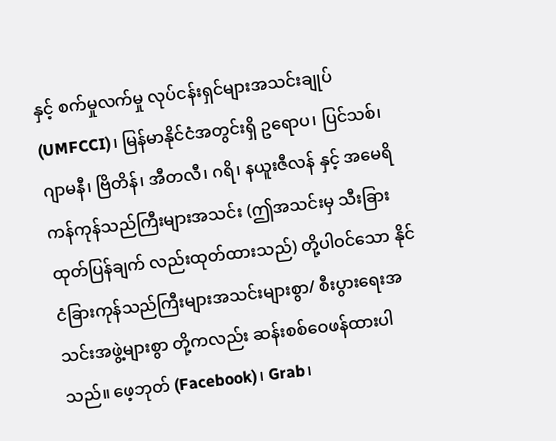နှင့် စက်မှုလက်မှု လုပ်ငန်းရှင်များအသင်းချုပ် (UMFCCI)၊ မြန်မာနိုင်ငံအတွင်းရှိ ဥရောပ၊ ပြင်သစ်၊ ဂျာမနီ၊ ဗြိတိန်၊ အီတလီ၊ ဂရိ၊ နယူးဇီလန် နှင့် အမေရိကန်ကုန်သည်ကြီးများအသင်း (ဤအသင်းမှ သီးခြားထုတ်ပြန်ချက် လည်းထုတ်ထားသည်) တို့ပါဝင်သော နိုင်ငံခြားကုန်သည်ကြီးများအသင်းများစွာ/ စီးပွားရေးအသင်းအဖွဲ့များစွာ တို့ကလည်း ဆန်းစစ်ဝေဖန်ထားပါသည်။ ဖေ့ဘုတ် (Facebook)၊ Grab၊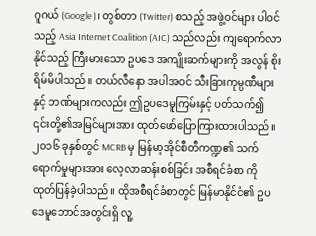ဂူဂယ် (Google)၊ တွစ်တာ (Twitter) စသည့် အဖွဲ့ဝင်များ ပါဝင်သည့် Asia Internet Coalition (AIC) သည်လည်း ကျရောက်လာနိုင်သည့် ကြီးမားသော ဥပဒေ အကျိုးဆက်များကို အလွန် စိုးရိမ်မိပါသည်။ တယ်လီနော အပါအဝင် သီးခြားကုမ္ပဏီများ နှင့် ဘဏ်များကလည်း ဤဥပဒေမူကြမ်းနှင့် ပတ်သက်၍ ၎င်းတို့၏အမြင်များအား ထုတ်ဖော်ပြောကြားထားပါသည်။
၂၀၁၆ ခုနှစ်တွင် MCRB မှ မြန်မာ့အိုင်စီတီကဏ္ဍ၏ သက်ရောက်မှုများအား လေ့လာဆန်းစစ်ခြင်း အစီရင်ခံစာ ကို ထုတ်ပြန်ခဲ့ပါသည်။ ထိုအစီရင်ခံစာတွင် မြန်မာနိုင်ငံ၏ ဥပဒေမူဘောင်အတွင်းရှိ လူ့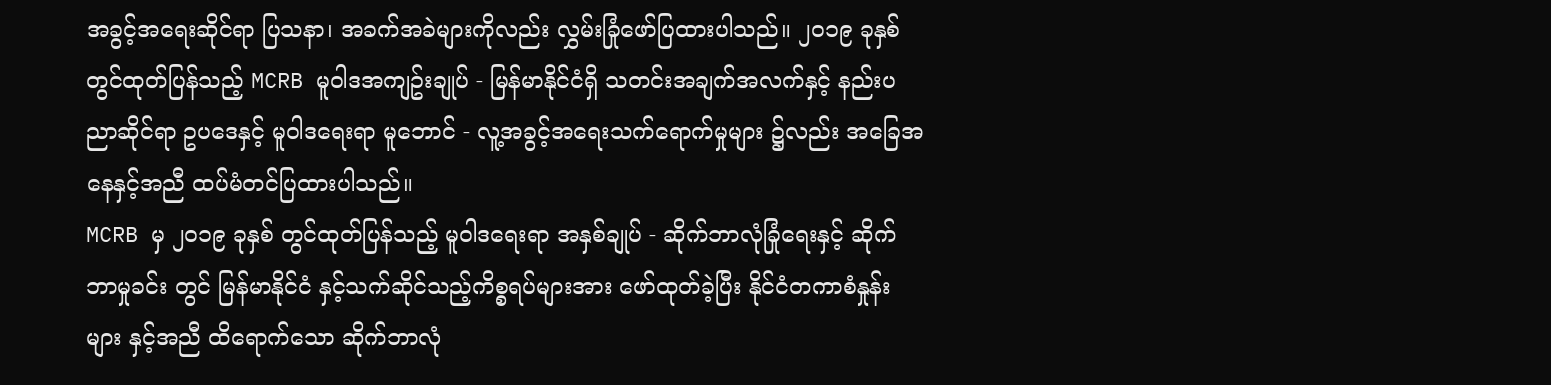အခွင့်အရေးဆိုင်ရာ ပြသနာ၊ အခက်အခဲများကိုလည်း လွှမ်းခြုံဖော်ပြထားပါသည်။ ၂၀၁၉ ခုနှစ်တွင်ထုတ်ပြန်သည့် MCRB မူဝါဒအကျဥ်းချုပ် - မြန်မာနိုင်ငံရှိ သတင်းအချက်အလက်နှင့် နည်းပညာဆိုင်ရာ ဥပဒေနှင့် မူဝါဒရေးရာ မူဘောင် - လူ့အခွင့်အရေးသက်ရောက်မှုများ ၌လည်း အခြေအနေနှင့်အညီ ထပ်မံတင်ပြထားပါသည်။
MCRB မှ ၂၀၁၉ ခုနှစ် တွင်ထုတ်ပြန်သည့် မူဝါဒရေးရာ အနှစ်ချုပ် - ဆိုက်ဘာလုံခြုံရေးနှင့် ဆိုက်ဘာမှုခင်း တွင် မြန်မာနိုင်ငံ နှင့်သက်ဆိုင်သည့်ကိစ္စရပ်များအား ဖော်ထုတ်ခဲ့ပြီး နိုင်ငံတကာစံနှုန်းများ နှင့်အညီ ထိရောက်သော ဆိုက်ဘာလုံ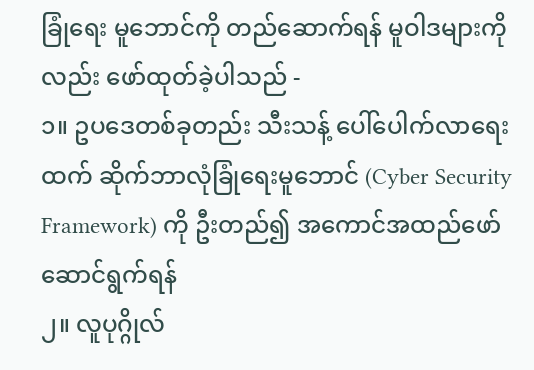ခြုံရေး မူဘောင်ကို တည်ဆောက်ရန် မူဝါဒများကိုလည်း ဖော်ထုတ်ခဲ့ပါသည် -
၁။ ဥပဒေတစ်ခုတည်း သီးသန့် ပေါ်ပေါက်လာရေးထက် ဆိုက်ဘာလုံခြုံရေးမူဘောင် (Cyber Security Framework) ကို ဦးတည်၍ အကောင်အထည်ဖော်ဆောင်ရွက်ရန်
၂။ လူပုဂ္ဂိုလ်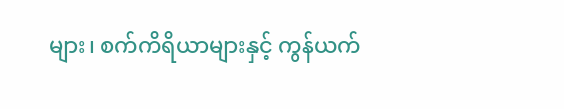များ၊ စက်ကိရိယာများနှင့် ကွန်ယက်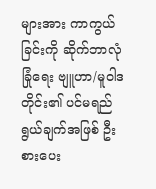များအား ကာကွယ်ခြင်းကို ဆိုက်ဘာလုံခြုံရေး ဗျူဟာ/မူဝါဒတိုင်း၏ ပင်မရည်ရွယ်ချက်အဖြစ် ဦးစားပေး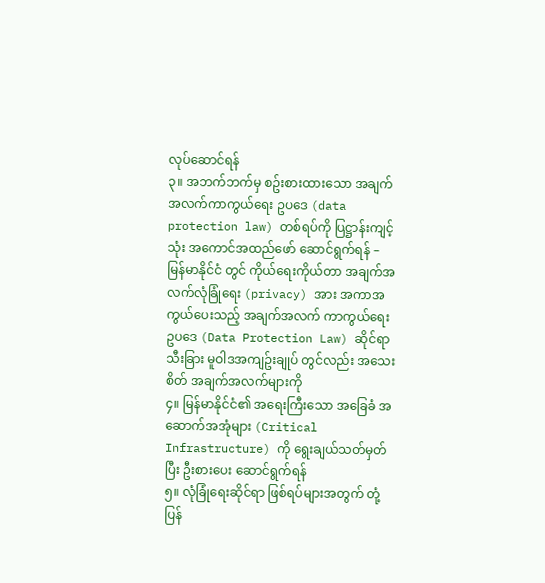လုပ်ဆောင်ရန်
၃။ အဘက်ဘက်မှ စဥ်းစားထားသော အချက်အလက်ကာကွယ်ရေး ဥပဒေ (data protection law) တစ်ရပ်ကို ပြဋ္ဌာန်းကျင့်သုံး အကောင်အထည်ဖော် ဆောင်ရွက်ရန် – မြန်မာနိုင်ငံ တွင် ကိုယ်ရေးကိုယ်တာ အချက်အလက်လုံခြုံရေး (privacy) အား အကာအကွယ်ပေးသည့် အချက်အလက် ကာကွယ်ရေး ဥပဒေ (Data Protection Law) ဆိုင်ရာ သီးခြား မူဝါဒအကျဥ်းချုပ် တွင်လည်း အသေးစိတ် အချက်အလက်များကို
၄။ မြန်မာနိုင်ငံ၏ အရေးကြီးသော အခြေခံ အဆောက်အအုံများ (Critical Infrastructure) ကို ရွေးချယ်သတ်မှတ်ပြီး ဦးစားပေး ဆောင်ရွက်ရန်
၅။ လုံခြုံရေးဆိုင်ရာ ဖြစ်ရပ်များအတွက် တုံ့ပြန်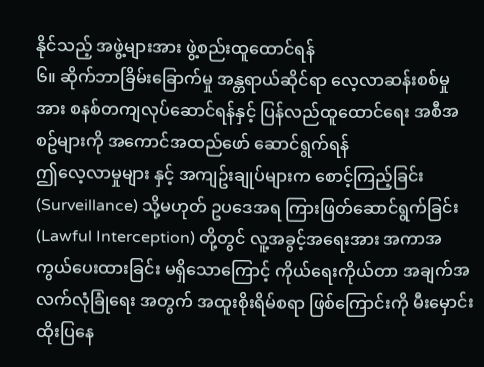နိုင်သည့် အဖွဲ့များအား ဖွဲ့စည်းထူထောင်ရန်
၆။ ဆိုက်ဘာခြိမ်းခြောက်မှု အန္တရာယ်ဆိုင်ရာ လေ့လာဆန်းစစ်မှုအား စနစ်တကျလုပ်ဆောင်ရန်နှင့် ပြန်လည်ထူထောင်ရေး အစီအစဥ်များကို အကောင်အထည်ဖော် ဆောင်ရွက်ရန်
ဤလေ့လာမှုများ နှင့် အကျဥ်းချုပ်များက စောင့်ကြည့်ခြင်း (Surveillance) သို့မဟုတ် ဥပဒေအရ ကြားဖြတ်ဆောင်ရွက်ခြင်း (Lawful Interception) တို့တွင် လူ့အခွင့်အရေးအား အကာအကွယ်ပေးထားခြင်း မရှိသောကြောင့် ကိုယ်ရေးကိုယ်တာ အချက်အလက်လုံခြုံရေး အတွက် အထူးစိုးရိမ်စရာ ဖြစ်ကြောင်းကို မီးမှောင်းထိုးပြနေ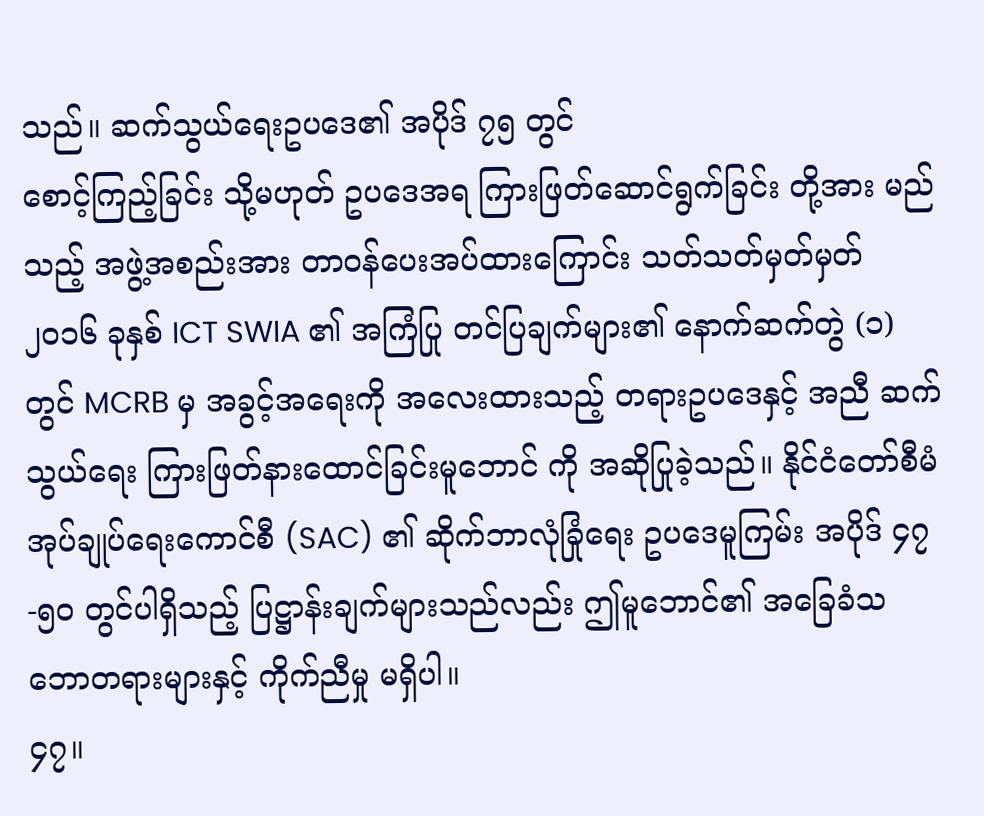သည်။ ဆက်သွယ်ရေးဥပဒေ၏ အပိုဒ် ၇၅ တွင်
စောင့်ကြည့်ခြင်း သို့မဟုတ် ဥပဒေအရ ကြားဖြတ်ဆောင်ရွက်ခြင်း တို့အား မည်သည့် အဖွဲ့အစည်းအား တာဝန်ပေးအပ်ထားကြောင်း သတ်သတ်မှတ်မှတ် ၂၀၁၆ ခုနှစ် ICT SWIA ၏ အကြံပြု တင်ပြချက်များ၏ နောက်ဆက်တွဲ (၁) တွင် MCRB မှ အခွင့်အရေးကို အလေးထားသည့် တရားဥပဒေနှင့် အညီ ဆက်သွယ်ရေး ကြားဖြတ်နားထောင်ခြင်းမူဘောင် ကို အဆိုပြုခဲ့သည်။ နိုင်ငံတော်စီမံအုပ်ချုပ်ရေးကောင်စီ (SAC) ၏ ဆိုက်ဘာလုံခြုံရေး ဥပဒေမူကြမ်း အပိုဒ် ၄၇-၅၀ တွင်ပါရှိသည့် ပြဋ္ဌာန်းချက်များသည်လည်း ဤမူဘောင်၏ အခြေခံသဘောတရားများနှင့် ကိုက်ညီမှု မရှိပါ။
၄၇။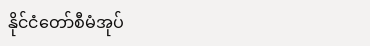နိုင်ငံတော်စီမံအုပ်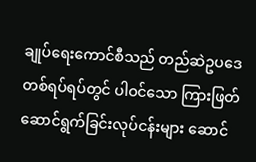ချုပ်ရေးကောင်စီသည် တည်ဆဲဥပဒေတစ်ရပ်ရပ်တွင် ပါဝင်သော ကြားဖြတ်ဆောင်ရွက်ခြင်းလုပ်ငန်းများ ဆောင်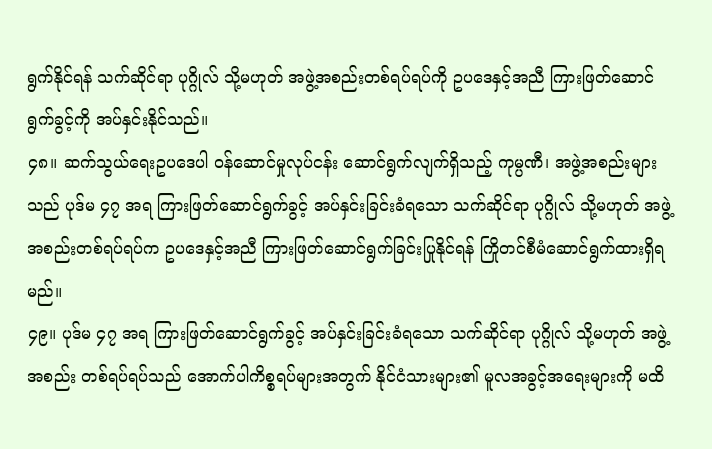ရွက်နိုင်ရန် သက်ဆိုင်ရာ ပုဂ္ဂိုလ် သို့မဟုတ် အဖွဲ့အစည်းတစ်ရပ်ရပ်ကို ဥပဒေနှင့်အညီ ကြားဖြတ်ဆောင်ရွက်ခွင့်ကို အပ်နှင်းနိုင်သည်။
၄၈။ ဆက်သွယ်ရေးဥပဒေပါ ဝန်ဆောင်မှုလုပ်ငန်း ဆောင်ရွက်လျက်ရှိသည့် ကုမ္ပဏီ၊ အဖွဲ့အစည်းများသည် ပုဒ်မ ၄၇ အရ ကြားဖြတ်ဆောင်ရွက်ခွင့် အပ်နှင်းခြင်းခံရသော သက်ဆိုင်ရာ ပုဂ္ဂိုလ် သို့မဟုတ် အဖွဲ့အစည်းတစ်ရပ်ရပ်က ဥပဒေနှင့်အညီ ကြားဖြတ်ဆောင်ရွက်ခြင်းပြုနိုင်ရန် ကြိုတင်စီမံဆောင်ရွက်ထားရှိရမည်။
၄၉။ ပုဒ်မ ၄၇ အရ ကြားဖြတ်ဆောင်ရွက်ခွင့် အပ်နှင်းခြင်းခံရသော သက်ဆိုင်ရာ ပုဂ္ဂိုလ် သို့မဟုတ် အဖွဲ့အစည်း တစ်ရပ်ရပ်သည် အောက်ပါကိစ္စရပ်များအတွက် နိုင်ငံသားများ၏ မူလအခွင့်အရေးများကို မထိ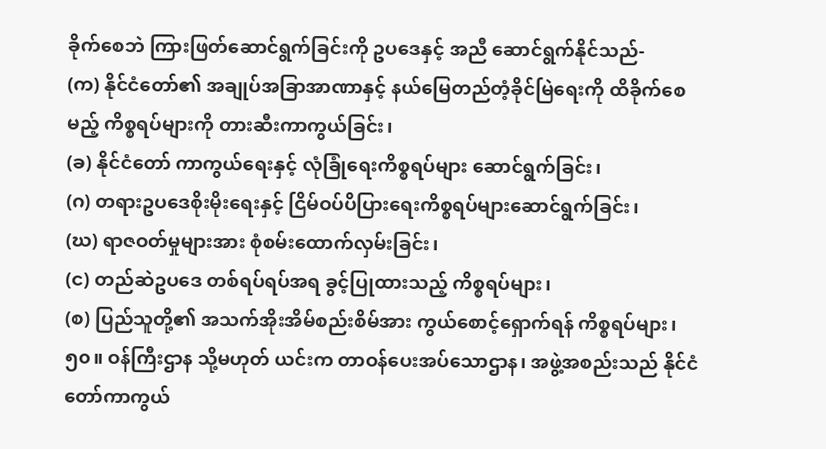ခိုက်စေဘဲ ကြားဖြတ်ဆောင်ရွက်ခြင်းကို ဥပဒေနှင့် အညီ ဆောင်ရွက်နိုင်သည်-
(က) နိုင်ငံတော်၏ အချုပ်အခြာအာဏာနှင့် နယ်မြေတည်တံ့ခိုင်မြဲရေးကို ထိခိုက်စေမည့် ကိစ္စရပ်များကို တားဆီးကာကွယ်ခြင်း၊
(ခ) နိုင်ငံတော် ကာကွယ်ရေးနှင့် လုံခြုံရေးကိစ္စရပ်များ ဆောင်ရွက်ခြင်း၊
(ဂ) တရားဥပဒေစိုးမိုးရေးနှင့် ငြိမ်ဝပ်ပိပြားရေးကိစ္စရပ်များဆောင်ရွက်ခြင်း၊
(ဃ) ရာဇဝတ်မှုများအား စုံစမ်းထောက်လှမ်းခြင်း၊
(င) တည်ဆဲဥပဒေ တစ်ရပ်ရပ်အရ ခွင့်ပြုထားသည့် ကိစ္စရပ်များ၊
(စ) ပြည်သူတို့၏ အသက်အိုးအိမ်စည်းစိမ်အား ကွယ်စောင့်ရှောက်ရန် ကိစ္စရပ်များ၊
၅၀။ ဝန်ကြီးဌာန သို့မဟုတ် ယင်းက တာဝန်ပေးအပ်သောဌာန၊ အဖွဲ့အစည်းသည် နိုင်ငံတော်ကာကွယ်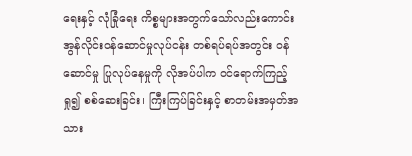ရေးနှင့် လုံခြုံရေး ကိစ္စများအတွက်သော်လည်းကောင်း အွန်လိုင်းဝန်ဆောင်မှုလုပ်ငန်း တစ်ရပ်ရပ်အတွင်း ဝန်ဆောင်မှု ပြုလုပ်နေမှုကို လိုအပ်ပါက ဝင်ရောက်ကြည့်ရှု၍ စစ်ဆေးခြင်း၊ ကြီးကြပ်ခြင်းနှင့် စာတမ်းအမှတ်အသား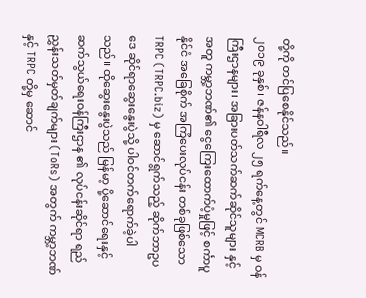တို့ကို တင်ပြစေနိုင်သည်။
၂၀၁၉ ခုနှစ်၊ ဇန်နဝါရီလ ၂၅ ရက်နေ့တွင် MCRB မှ ဝန်ကြီးဌာနများ၊ အခြားပတ်သက်ဆက်ဆိုင်သူများ နှင့်အတူ ကမ္ဘာ့ဘဏ်၏ ငွေကြေးထောက်ပံ့မှုဖြင့် စင်္ကာပူ နိုင်ငံ အခြေစိုက် အကြံပေးလုပ်ငန်း တစ်ခုဖြစ်သော TRPC (TRPC.biz) မှ ဆောင်ရွက်သည့် ဆိုက်ဘာဥပဒေ ဆိုင်ရာဆွေးနွေးပွဲသို့ ပါဝင်တက်ရောက်ခဲ့ပါသည်။ ထိုဆွေးနွေးပွဲသည် မြန်မာ့ ပို့ဆောင်ရေးနှင့် ဆက်သွယ်ရေးဝန်ကြီးဌာန ၏ လုပ်ငန်းဆိုင်ရာ ရည်ညွှန်းသတ်မှတ်ချက်များ (ToRs) အတွက် ကမ္ဘာ့ဘဏ် နှင့် TRPC တို့မှ ဆောင်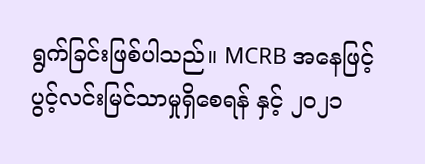ရွက်ခြင်းဖြစ်ပါသည်။ MCRB အနေဖြင့် ပွင့်လင်းမြင်သာမှုရှိစေရန် နှင့် ၂၀၂၁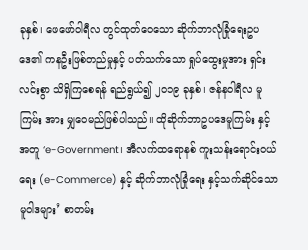ခုနှစ်၊ ဖေဖော်ဝါရီလ တွင်ထုတ်ဝေသော ဆိုက်ဘာလုံခြုံရေးဥပဒေ၏ ကနဦးဖြစ်တည်မှုနှင့် ပတ်သက်သော ရှုပ်ထွေးမှုအား ရှင်းလင်းစွာ သိရှိကြစေရန် ရည်ရွယ်၍ ၂၀၁၉ ခုနှစ်၊ ဇန်နဝါရီလ မူကြမ်း အား မျှဝေမည်ဖြစ်ပါသည်။ ထိုဆိုက်ဘာဥပဒေမူကြမ်း နှင့်အတူ ‘e-Government၊ အီလက်ထရောနစ် ကူးသန်းရောင်းဝယ်ရေး (e-Commerce) နှင့် ဆိုက်ဘာလုံခြုံရေး နှင့်သက်ဆိုင်သော မူဝါဒများ’ စာတမ်း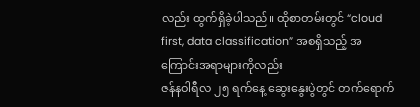လည်း ထွက်ရှိခဲ့ပါသည်။ ထိုစာတမ်းတွင် “cloud first, data classification” အစရှိသည့် အကြောင်းအရာများကိုလည်း
ဇန်နဝါရီလ ၂၅ ရက်နေ့ ဆွေးနွေးပွဲတွင် တက်ရောက်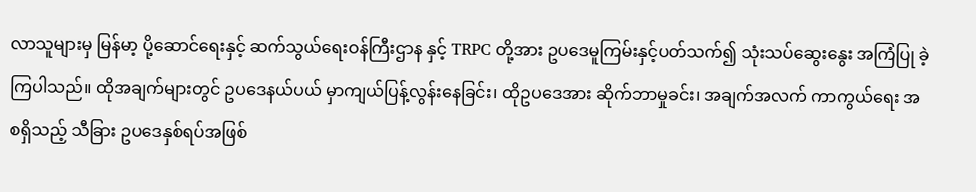လာသူများမှ မြန်မာ့ ပို့ဆောင်ရေးနှင့် ဆက်သွယ်ရေးဝန်ကြီးဌာန နှင့် TRPC တို့အား ဥပဒေမူကြမ်းနှင့်ပတ်သက်၍ သုံးသပ်ဆွေးနွေး အကြံပြု ခဲ့ကြပါသည်။ ထိုအချက်များတွင် ဥပဒေနယ်ပယ် မှာကျယ်ပြန့်လွန်းနေခြင်း၊ ထိုဥပဒေအား ဆိုက်ဘာမှုခင်း၊ အချက်အလက် ကာကွယ်ရေး အစရှိသည့် သီခြား ဥပဒေနှစ်ရပ်အဖြစ်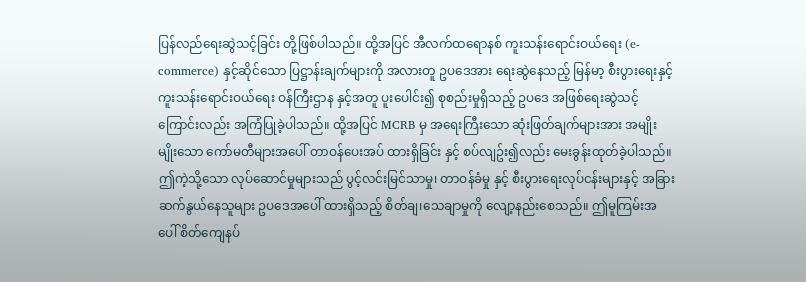ပြန်လည်ရေးဆွဲသင့်ခြင်း တို့ဖြစ်ပါသည်။ ထို့အပြင် အီလက်ထရောနစ် ကူးသန်းရောင်းဝယ်ရေး (e-commerce) နှင့်ဆိုင်သော ပြဋ္ဌာန်းချက်များကို အလားတူ ဥပဒေအား ရေးဆွဲနေသည့် မြန်မာ့ စီးပွားရေးနှင့် ကူးသန်းရောင်းဝယ်ရေး ဝန်ကြီးဌာန နှင့်အတူ ပူးပေါင်း၍ စုစည်းမှုရှိသည့် ဥပဒေ အဖြစ်ရေးဆွဲသင့်ကြောင်းလည်း အကြံပြုခဲ့ပါသည်။ ထို့အပြင် MCRB မှ အရေးကြီးသော ဆုံးဖြတ်ချက်များအား အမျိုးမျိုးသော ကော်မတီများအပေါ် တာဝန်ပေးအပ် ထားရှိခြင်း နှင့် စပ်လျဥ်း၍လည်း မေးခွန်းထုတ်ခဲ့ပါသည်။ ဤကဲ့သို့သော လုပ်ဆောင်မှုများသည် ပွင့်လင်းမြင်သာမှု၊ တာဝန်ခံမှု နှင့် စီးပွားရေးလုပ်ငန်းများနှင့် အခြားဆက်နွယ်နေသူများ ဥပဒေအပေါ် ထားရှိသည့် စိတ်ချ၊သေချာမှုကို လျော့နည်းစေသည်။ ဤမူကြမ်းအပေါ် စိတ်ကျေနပ်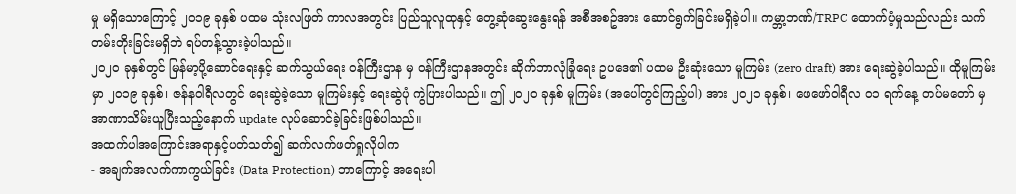မှု မရှိသောကြောင့် ၂၀၁၉ ခုနှစ် ပထမ သုံးလဖြတ် ကာလအတွင်း ပြည်သူလူထုနှင့် တွေ့ဆုံဆွေးနွေးရန် အစီအစဥ်အား ဆောင်ရွက်ခြင်းမရှိခဲ့ပါ။ ကမ္ဘာ့ဘဏ်/TRPC ထောက်ပံ့မှုသည်လည်း သက်တမ်းတိုးခြင်းမရှိဘဲ ရပ်တန့်သွားခဲ့ပါသည်။
၂၀၂၀ ခုနှစ်တွင် မြန်မာ့ပို့ဆောင်ရေးနှင့် ဆက်သွယ်ရေး ဝန်ကြီးဌာန မှ ဝန်ကြီးဌာနအတွင်း ဆိုက်ဘာလုံခြုံရေး ဥပဒေ၏ ပထမ ဦးဆုံးသော မူကြမ်း (zero draft) အား ရေးဆွဲခဲ့ပါသည်။ ထိုမူကြမ်းမှာ ၂၀၁၉ ခုနှစ်၊ ဇန်နဝါရီလတွင် ရေးဆွဲခဲ့သော မူကြမ်းနှင့် ရေးဆွဲပုံ ကွဲပြားပါသည်။ ဤ ၂၀၂၀ ခုနှစ် မူကြမ်း (အပေါ်တွင်ကြည့်ပါ) အား ၂၀၂၁ ခုနှစ်၊ ဖေဖော်ဝါရီလ ၀၁ ရက်နေ့ တပ်မတော် မှအာဏာသိမ်းယူပြီးသည့်နောက် update လုပ်ဆောင်ခဲ့ခြင်းဖြစ်ပါသည်။
အထက်ပါအကြောင်းအရာနှင့်ပတ်သတ်၍ ဆက်လက်ဖတ်ရှုလိုပါက
- အချက်အလက်ကာကွယ်ခြင်း (Data Protection) ဘာကြောင့် အရေးပါ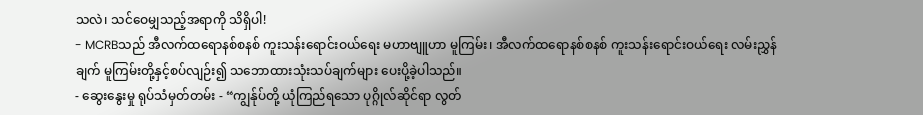သလဲ၊ သင်ဝေမျှသည့်အရာကို သိရှိပါ!
- MCRBသည် အီလက်ထရောနစ်စနစ် ကူးသန်းရောင်းဝယ်ရေး မဟာဗျူဟာ မူကြမ်း၊ အီလက်ထရောနစ်စနစ် ကူးသန်းရောင်းဝယ်ရေး လမ်းညွှန်ချက် မူကြမ်းတို့နှင့်စပ်လျဉ်း၍ သဘောထားသုံးသပ်ချက်များ ပေးပို့ခဲ့ပါသည်။
- ဆွေးနွေးမှု ရုပ်သံမှတ်တမ်း - “ကျွန်ုပ်တို့ ယုံကြည်ရသော ပုဂ္ဂိုလ်ဆိုင်ရာ လွတ်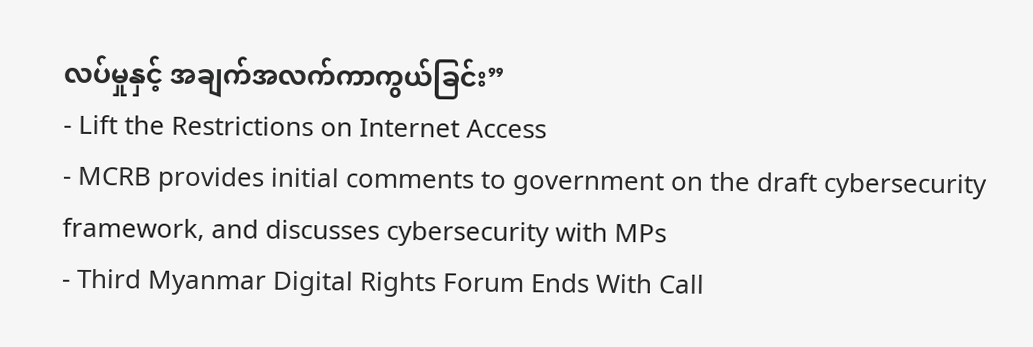လပ်မှုနှင့် အချက်အလက်ကာကွယ်ခြင်း”
- Lift the Restrictions on Internet Access
- MCRB provides initial comments to government on the draft cybersecurity framework, and discusses cybersecurity with MPs
- Third Myanmar Digital Rights Forum Ends With Call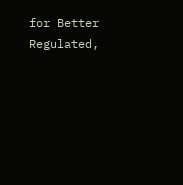for Better Regulated,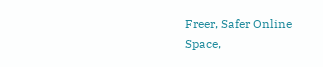Freer, Safer Online Space,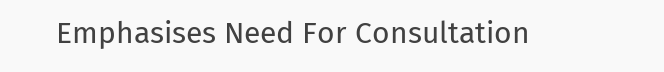Emphasises Need For Consultation